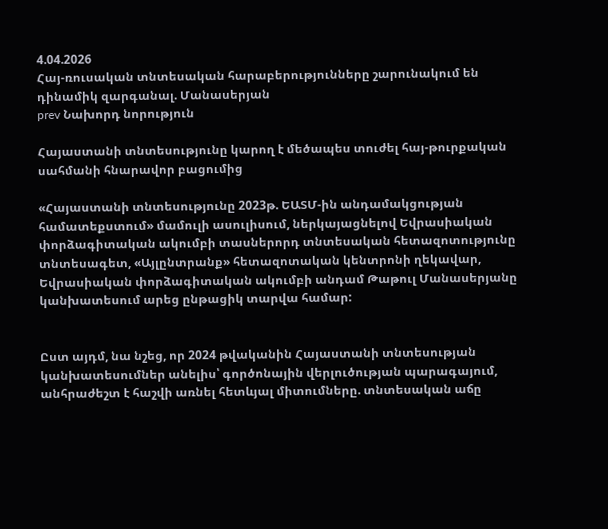4.04.2026
Հայ-ռուսական տնտեսական հարաբերությունները շարունակում են դինամիկ զարգանալ. Մանասերյան
prev Նախորդ նորություն

Հայաստանի տնտեսությունը կարող է մեծապես տուժել հայ-թուրքական սահմանի հնարավոր բացումից

«Հայաստանի տնտեսությունը 2023թ. ԵԱՏՄ-ին անդամակցության համատեքստում» մամուլի ասուլիսում, ներկայացնելով Եվրասիական փորձագիտական ակումբի տասներորդ տնտեսական հետազոտությունը տնտեսագետ, «Այլընտրանք» հետազոտական կենտրոնի ղեկավար, Եվրասիական փորձագիտական ակումբի անդամ Թաթուլ Մանասերյանը կանխատեսում արեց ընթացիկ տարվա համար:


Ըստ այդմ, նա նշեց, որ 2024 թվականին Հայաստանի տնտեսության կանխատեսումներ անելիս՝ գործոնային վերլուծության պարագայում, անհրաժեշտ է հաշվի առնել հետևյալ միտումները. տնտեսական աճը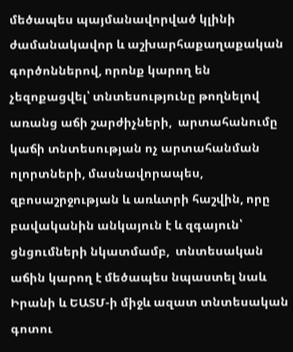մեծապես պայմանավորված կլինի ժամանակավոր և աշխարհաքաղաքական գործոններով, որոնք կարող են չեզոքացվել՝ տնտեսությունը թողնելով առանց աճի շարժիչների,  արտահանումը կաճի տնտեսության ոչ արտահանման ոլորտների, մասնավորապես, զբոսաշրջության և առևտրի հաշվին, որը բավականին անկայուն է և զգայուն՝ ցնցումների նկատմամբ,  տնտեսական աճին կարող է մեծապես նպաստել նաև Իրանի և ԵԱՏՄ-ի միջև ազատ տնտեսական գոտու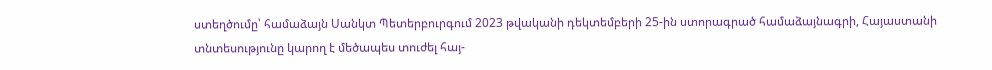ստեղծումը՝ համաձայն Սանկտ Պետերբուրգում 2023 թվականի դեկտեմբերի 25-ին ստորագրած համաձայնագրի, Հայաստանի տնտեսությունը կարող է մեծապես տուժել հայ-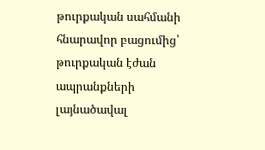թուրքական սահմանի հնարավոր բացումից՝ թուրքական էժան ապրանքների լայնածավալ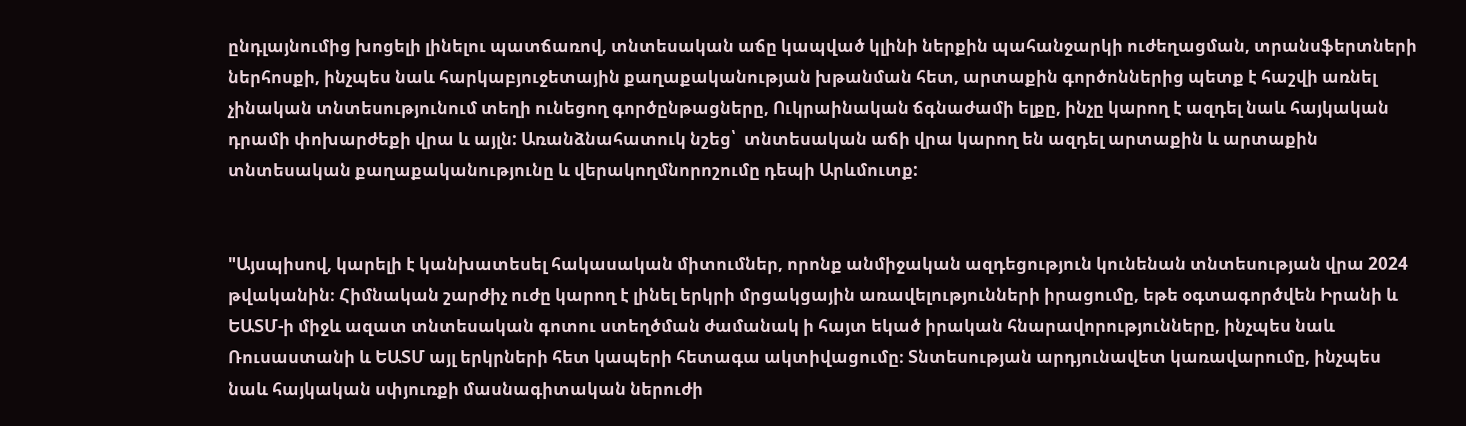ընդլայնումից խոցելի լինելու պատճառով, տնտեսական աճը կապված կլինի ներքին պահանջարկի ուժեղացման, տրանսֆերտների ներհոսքի, ինչպես նաև հարկաբյուջետային քաղաքականության խթանման հետ, արտաքին գործոններից պետք է հաշվի առնել չինական տնտեսությունում տեղի ունեցող գործընթացները, Ուկրաինական ճգնաժամի ելքը, ինչը կարող է ազդել նաև հայկական դրամի փոխարժեքի վրա և այլն: Առանձնահատուկ նշեց՝  տնտեսական աճի վրա կարող են ազդել արտաքին և արտաքին տնտեսական քաղաքականությունը և վերակողմնորոշումը դեպի Արևմուտք:


"Այսպիսով, կարելի է կանխատեսել հակասական միտումներ, որոնք անմիջական ազդեցություն կունենան տնտեսության վրա 2024 թվականին։ Հիմնական շարժիչ ուժը կարող է լինել երկրի մրցակցային առավելությունների իրացումը, եթե օգտագործվեն Իրանի և ԵԱՏՄ-ի միջև ազատ տնտեսական գոտու ստեղծման ժամանակ ի հայտ եկած իրական հնարավորությունները, ինչպես նաև Ռուսաստանի և ԵԱՏՄ այլ երկրների հետ կապերի հետագա ակտիվացումը։ Տնտեսության արդյունավետ կառավարումը, ինչպես նաև հայկական սփյուռքի մասնագիտական ներուժի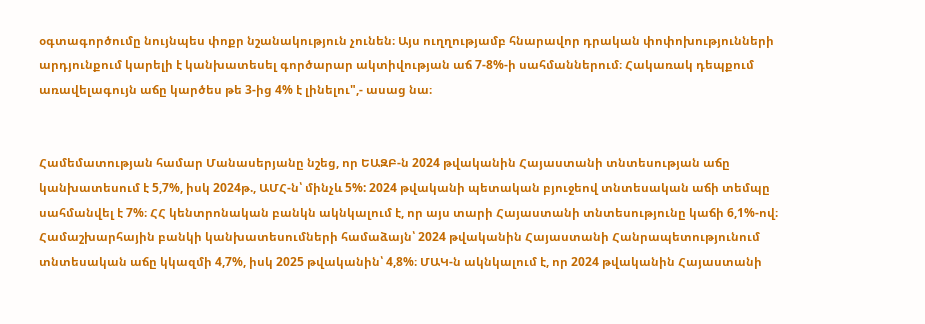օգտագործումը նույնպես փոքր նշանակություն չունեն։ Այս ուղղությամբ հնարավոր դրական փոփոխությունների արդյունքում կարելի է կանխատեսել գործարար ակտիվության աճ 7-8%-ի սահմաններում։ Հակառակ դեպքում առավելագույն աճը կարծես թե 3-ից 4% է լինելու",- ասաց նա։


Համեմատության համար Մանասերյանը նշեց, որ ԵԱԶԲ-ն 2024 թվականին Հայաստանի տնտեսության աճը կանխատեսում է 5,7%, իսկ 2024թ., ԱՄՀ-ն՝ մինչև 5%: 2024 թվականի պետական բյուջեով տնտեսական աճի տեմպը սահմանվել է 7%։ ՀՀ կենտրոնական բանկն ակնկալում է, որ այս տարի Հայաստանի տնտեսությունը կաճի 6,1%-ով։ Համաշխարհային բանկի կանխատեսումների համաձայն՝ 2024 թվականին Հայաստանի Հանրապետությունում տնտեսական աճը կկազմի 4,7%, իսկ 2025 թվականին՝ 4,8%։ ՄԱԿ-ն ակնկալում է, որ 2024 թվականին Հայաստանի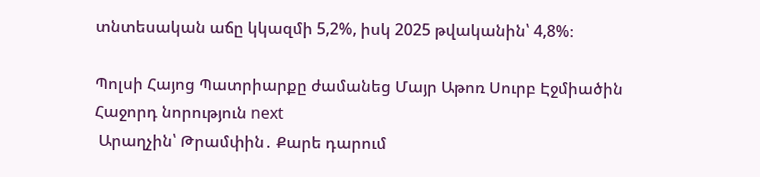տնտեսական աճը կկազմի 5,2%, իսկ 2025 թվականին՝ 4,8%։

Պոլսի Հայոց Պատրիարքը ժամանեց Մայր Աթոռ Սուրբ Էջմիածին
Հաջորդ նորություն next
 Արաղչին՝ Թրամփին․ Քարե դարում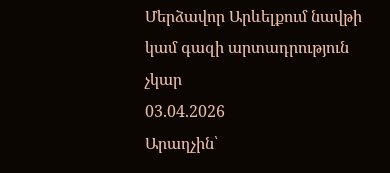Մերձավոր Արևելքում նավթի կամ գազի արտադրություն չկար
03.04.2026
Արաղչին՝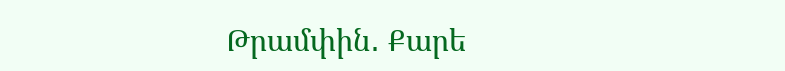Թրամփին․ Քարե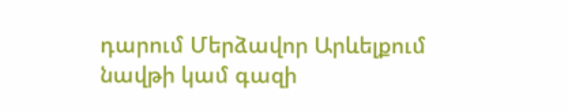դարում Մերձավոր Արևելքում նավթի կամ գազի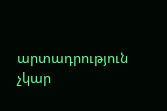արտադրություն չկար